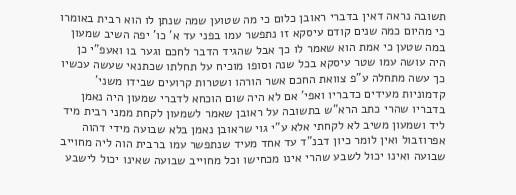תשובה נראה דאין בדברי ראובן כלום כי מה שטוען שמה שנתן לו הוא רבית באומרו כי מהיום כמה שנים קודם עיסקא זו נתפשר עמו בפני עד א' כו' יפה השיב שמעון במה שטען כי אמת הוא שאמר לו כך אבל שהגיד הדבר לחכם וגער בו ואעפ"י כן היה עושה עמו שטר עיסקא בכל שנה וסופו מוכיח על תחלתו שכתנאי שעשה עכשיו כך עשה מתחלה ע"פ צוואת החכם אשר הורהו ושטרות קרועים שבידו משני' קדמוניות מעידים כדבריו ואפי' אם לא היה שום הוכחא לדברי שמעון היה נאמן בדבריו שהרי כתב הרא"ש בתשובה על ראובן שאמר לשמעון לקחת ממני רבית מיד ליד ושמעון משיב לא לקחתי אלא ע"י גוי שראובן נאמן בלא שבועה מידי דהוה אפרוזבול ואין לומר כיון דבנ"ד עד אחד מעיד שנתפשר עמו ברבית הוה ליה מחוייב שבועה ואינו יכול לשבע שהרי אינו מכחישו וכל מחוייב שבועה שאינו יכול לישבע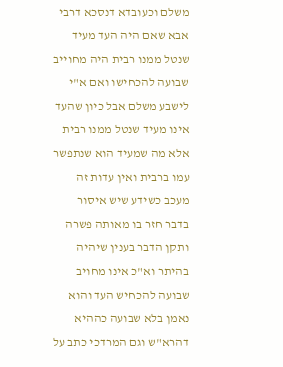משלם וכעובדא דנסכא דרבי אבא שאם היה העד מעיד שנטל ממנו רבית היה מחוייב שבועה להכחישו ואם א"י לישבע משלם אבל כיון שהעד אינו מעיד שנטל ממנו רבית אלא מה שמעיד הוא שנתפשר עמו ברבית ואין עדות זה מעכב כשידע שיש איסור בדבר חזר בו מאותה פשרה ותקן הדבר בענין שיהיה בהיתר וא"כ אינו מחויב שבועה להכחיש העד והוא נאמן בלא שבועה כההיא דהרא"ש וגם המרדכי כתב על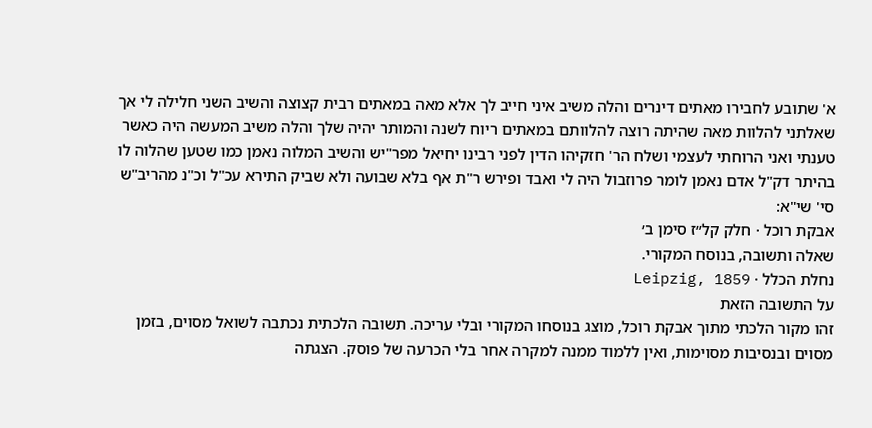א' שתובע לחבירו מאתים דינרים והלה משיב איני חייב לך אלא מאה במאתים רבית קצוצה והשיב השני חלילה לי אך שאלתני להלוות מאה שהיתה רוצה להלוותם במאתים ריוח לשנה והמותר יהיה שלך והלה משיב המעשה היה כאשר טענתי ואני הרוחתי לעצמי ושלח הר' חזקיהו הדין לפני רבינו יחיאל מפר"יש והשיב המלוה נאמן כמו שטען שהלוה לו בהיתר דק"ל אדם נאמן לומר פרוזבול היה לי ואבד ופירש ר"ת אף בלא שבועה ולא שביק התירא עכ"ל וכ"נ מהריב"ש סי' שי"א:
אבקת רוכל · חלק קל״ז סימן ב׳
שאלה ותשובה, בנוסח המקורי.
נחלת הכלל · Leipzig, 1859
על התשובה הזאת
זהו מקור הלכתי מתוך אבקת רוכל, מוצג בנוסחו המקורי ובלי עריכה. תשובה הלכתית נכתבה לשואל מסוים, בזמן מסוים ובנסיבות מסוימות, ואין ללמוד ממנה למקרה אחר בלי הכרעה של פוסק. הצגתה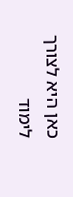כאן היא לצורך לימוד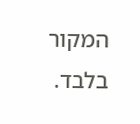המקור בלבד.